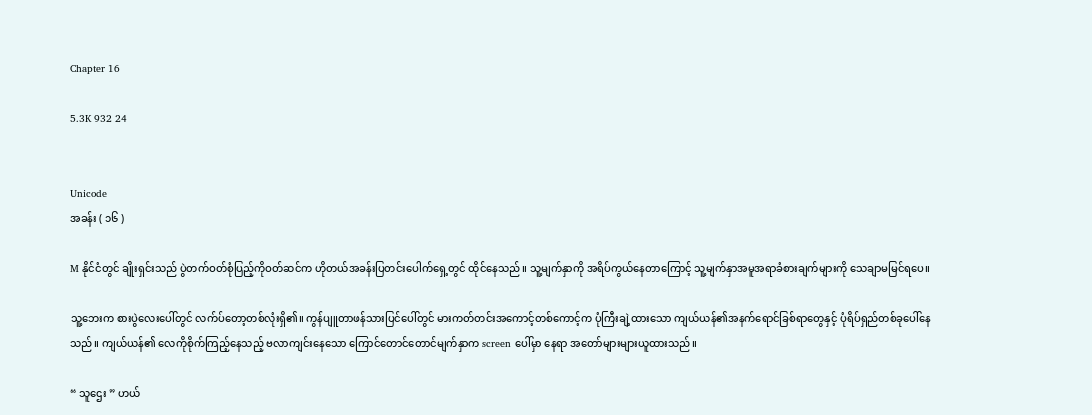Chapter 16

5.3K 932 24


Unicode
အခန်း ( ၁၆ )

M နိုင်ငံတွင် ချိုးရှင်းသည် ပွဲတက်ဝတ်စုံပြည့်ကိုဝတ်ဆင်က ဟိုတယ်အခန်းပြတင်းပေါက်ရှေ့တွင် ထိုင်နေသည်။ သူ့မျက်နှာကို အရိပ်ကွယ်နေတာကြောင့် သူ့မျက်နှာအမူအရာခံစားချက်များကို သေချာမမြင်ရပေ။

သူ့ဘေးက စားပွဲလေးပေါ်တွင် လက်ပ်တော့တစ်လုံးရှိ၏။ ကွန်ပျူတာဖန်သားပြင်ပေါ်တွင် မားကတ်တင်းအကောင့်တစ်ကောင့်က ပုံကြီးချဲ့ထားသော ကျယ်ယန်၏အနက်ရောင်ခြစ်ရာတွေနှင့် ပုံရိပ်ရှည်တစ်ခုပေါ်နေသည်။ ကျယ်ယန်၏ လေကိုစိုက်ကြည့်နေသည့် ဗလာကျင်းနေသော ကြောင်တောင်တောင်မျက်နှာက screen ပေါ်မှာ နေရာ အတော်များများယူထားသည်။

“ သူဌေး ” ဟယ်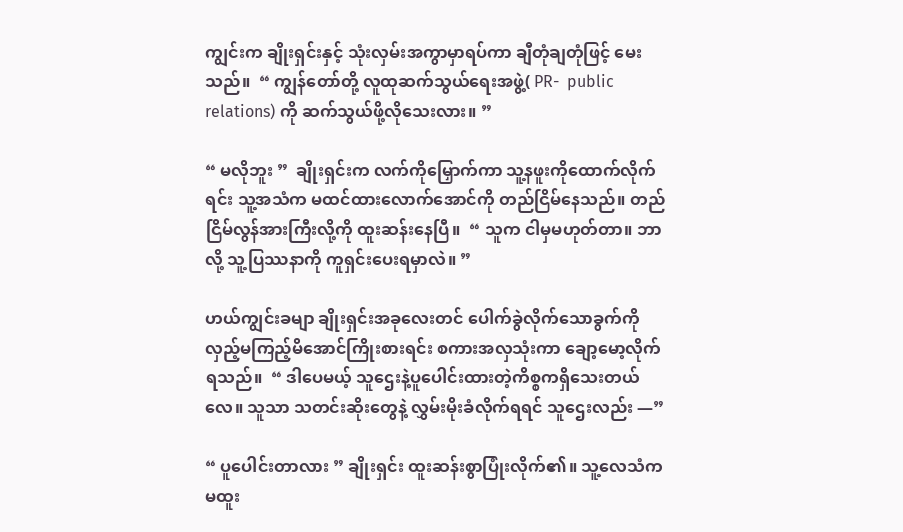ကျွင်းက ချိုးရှင်းနှင့် သုံးလှမ်းအကွာမှာရပ်ကာ ချီတုံချတုံဖြင့် မေးသည်။  “ ကျွန်တော်တို့ လူထုဆက်သွယ်ရေးအဖွဲ့( PR-  public relations) ကို ဆက်သွယ်ဖို့လိုသေးလား။ ”

“ မလိုဘူး ”  ချိုးရှင်းက လက်ကိုမြှောက်ကာ သူ့နဖူးကိုထောက်လိုက်ရင်း သူ့အသံက မထင်ထားလောက်အောင်ကို တည်ငြိမ်နေသည်။ တည်ငြိမ်လွန်အားကြီးလို့ကို ထူးဆန်းနေပြီ။  “ သူက ငါမှမဟုတ်တာ။ ဘာလို့ သူ့ပြဿနာကို ကူရှင်းပေးရမှာလဲ။ ”

ဟယ်ကျွင်းခမျာ ချိုးရှင်းအခုလေးတင် ပေါက်ခွဲလိုက်သောခွက်ကို လှည့်မကြည့်မိအောင်ကြိုးစားရင်း စကားအလှသုံးကာ ချော့မော့လိုက်ရသည်။  “ ဒါပေမယ့် သူဌေးနဲ့ပူပေါင်းထားတဲ့ကိစ္စကရှိသေးတယ်လေ။ သူသာ သတင်းဆိုးတွေနဲ့ လွှမ်းမိုးခံလိုက်ရရင် သူဌေးလည်း —”

“ ပူပေါင်းတာလား ” ချိုးရှင်း ထူးဆန်းစွာပြုံးလိုက်၏။ သူ့လေသံက မထူး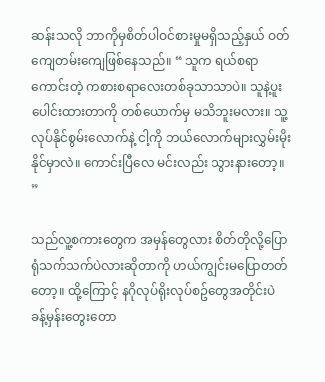ဆန်းသလို ဘာကိုမှစိတ်ပါဝင်စားမှုမရှိသည့်နှယ် ဝတ်ကျေတမ်းကျေဖြစ်နေသည်။ “ သူက ရယ်စရာကောင်းတဲ့ ကစားစရာလေးတစ်ခုသာသာပဲ။ သူနဲ့ပူးပေါင်းထားတာကို တစ်ယောက်မှ မသိဘူးမလား။ သူ့လုပ်နိုင်စွမ်းလောက်နဲ့ ငါ့ကို ဘယ်လောက်များလွှမ်းမိုးနိုင်မှာလဲ။ ကောင်းပြီလေ မင်းလည်း သွားနားတော့။ ”

သည်လူ့စကားတွေက အမှန်တွေလား စိတ်တိုလို့ပြောရုံသက်သက်ပဲလားဆိုတာကို ဟယ်ကျွင်းမပြောတတ်တော့။ ထို့ကြောင့် နဂိုလုပ်ရိုးလုပ်စဥ်တွေအတိုင်းပဲ ခန့်မှန်းတွေးတော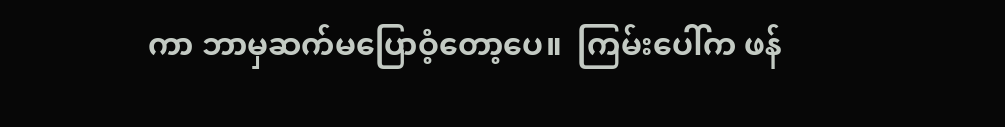ကာ ဘာမှဆက်မပြောဝံ့တော့ပေ။  ကြမ်းပေါ်က ဖန်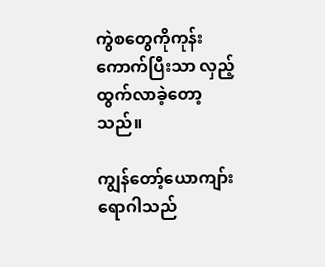ကွဲစတွေကိုကုန်းကောက်ပြီးသာ လှည့်ထွက်လာခဲ့တော့သည်။

ကျွန်တော့်ယောကျာ်း ရောဂါသည်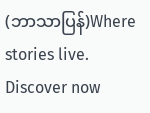(ဘာသာပြန်)Where stories live. Discover now